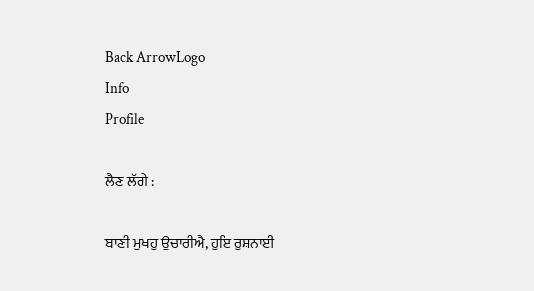Back ArrowLogo
Info
Profile

ਲੈਣ ਲੱਗੇ :

ਬਾਣੀ ਮੁਖਹੁ ਉਚਾਰੀਐ, ਹੁਇ ਰੁਸ਼ਨਾਈ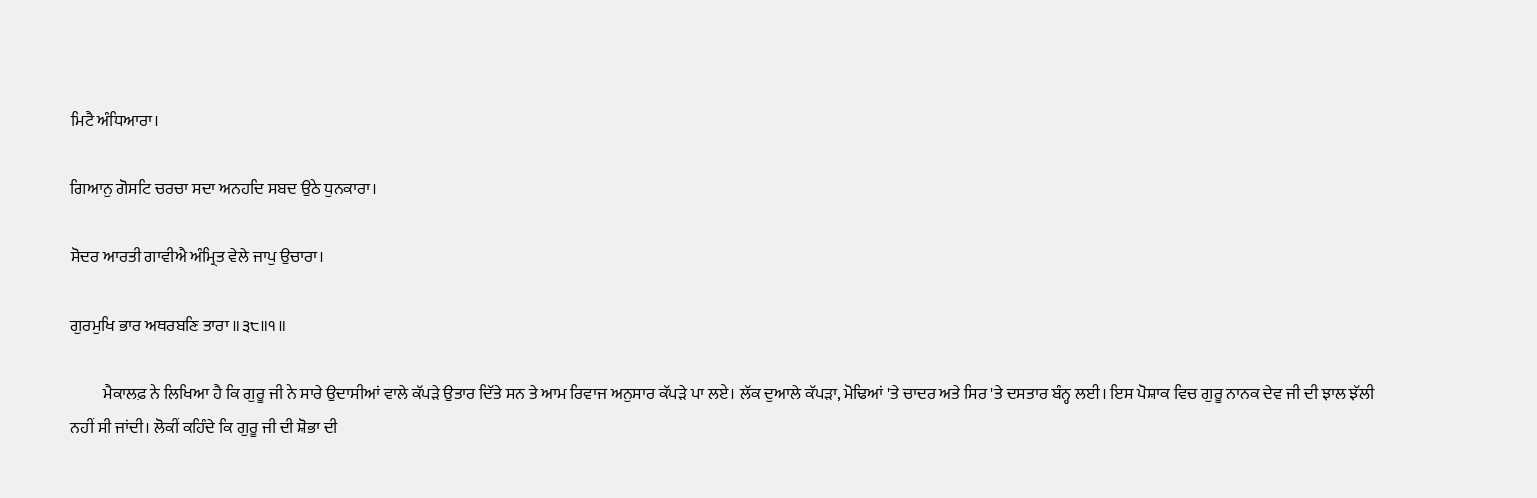ਮਿਟੈ ਅੰਧਿਆਰਾ।

ਗਿਆਨੁ ਗੋਸਟਿ ਚਰਚਾ ਸਦਾ ਅਨਹਦਿ ਸਬਦ ਉਠੇ ਧੁਨਕਾਰਾ।

ਸੋਦਰ ਆਰਤੀ ਗਾਵੀਐ ਅੰਮ੍ਰਿਤ ਵੇਲੇ ਜਾਪੁ ਉਚਾਰਾ।

ਗੁਰਮੁਖਿ ਭਾਰ ਅਥਰਬਣਿ ਤਾਰਾ ॥੩੮॥੧॥

          ਮੈਕਾਲਫ਼ ਨੇ ਲਿਖਿਆ ਹੈ ਕਿ ਗੁਰੂ ਜੀ ਨੇ ਸਾਰੇ ਉਦਾਸੀਆਂ ਵਾਲੇ ਕੱਪੜੇ ਉਤਾਰ ਦਿੱਤੇ ਸਨ ਤੇ ਆਮ ਰਿਵਾਜ ਅਨੁਸਾਰ ਕੱਪੜੇ ਪਾ ਲਏ। ਲੱਕ ਦੁਆਲੇ ਕੱਪੜਾ, ਮੋਢਿਆਂ 'ਤੇ ਚਾਦਰ ਅਤੇ ਸਿਰ 'ਤੇ ਦਸਤਾਰ ਬੰਨ੍ਹ ਲਈ। ਇਸ ਪੋਸ਼ਾਕ ਵਿਚ ਗੁਰੂ ਨਾਨਕ ਦੇਵ ਜੀ ਦੀ ਝਾਲ ਝੱਲੀ ਨਹੀਂ ਸੀ ਜਾਂਦੀ। ਲੋਕੀਂ ਕਹਿੰਦੇ ਕਿ ਗੁਰੂ ਜੀ ਦੀ ਸ਼ੋਭਾ ਦੀ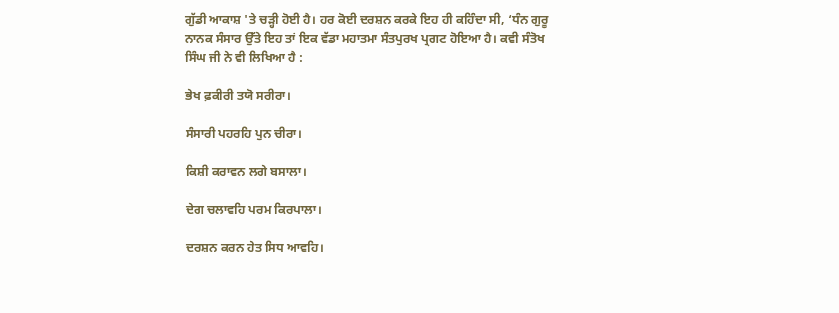ਗੁੱਡੀ ਆਕਾਸ਼ 'ਤੇ ਚੜ੍ਹੀ ਹੋਈ ਹੈ। ਹਰ ਕੋਈ ਦਰਸ਼ਨ ਕਰਕੇ ਇਹ ਹੀ ਕਹਿੰਦਾ ਸੀ, ‘ਧੰਨ ਗੁਰੂ ਨਾਨਕ ਸੰਸਾਰ ਉੱਤੇ ਇਹ ਤਾਂ ਇਕ ਵੱਡਾ ਮਹਾਤਮਾ ਸੰਤਪੁਰਖ ਪ੍ਰਗਟ ਹੋਇਆ ਹੈ। ਕਵੀ ਸੰਤੋਖ ਸਿੰਘ ਜੀ ਨੇ ਵੀ ਲਿਖਿਆ ਹੈ :

ਭੇਖ ਫ਼ਕੀਰੀ ਤਯੋ ਸਰੀਰਾ।

ਸੰਸਾਰੀ ਪਹਰਹਿ ਪੁਨ ਚੀਰਾ।

ਕਿਸ਼ੀ ਕਰਾਵਨ ਲਗੇ ਬਸਾਲਾ।

ਦੇਗ ਚਲਾਵਹਿ ਪਰਮ ਕਿਰਪਾਲਾ।

ਦਰਸ਼ਨ ਕਰਨ ਹੇਤ ਸਿਧ ਆਵਹਿ।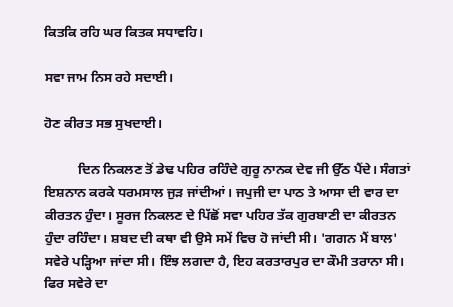ਕਿਤਕਿ ਰਹਿ ਘਰ ਕਿਤਕ ਸਧਾਵਹਿ।

ਸਵਾ ਜਾਮ ਨਿਸ ਰਹੇ ਸਦਾਈ।

ਹੋਣ ਕੀਰਤ ਸਭ ਸੁਖਦਾਈ।

          ਦਿਨ ਨਿਕਲਣ ਤੋਂ ਡੇਢ ਪਹਿਰ ਰਹਿੰਦੇ ਗੁਰੂ ਨਾਨਕ ਦੇਵ ਜੀ ਉੱਠ ਪੈਂਦੇ। ਸੰਗਤਾਂ ਇਸ਼ਨਾਨ ਕਰਕੇ ਧਰਮਸਾਲ ਜੁੜ ਜਾਂਦੀਆਂ। ਜਪੁਜੀ ਦਾ ਪਾਠ ਤੇ ਆਸਾ ਦੀ ਵਾਰ ਦਾ ਕੀਰਤਨ ਹੁੰਦਾ। ਸੂਰਜ ਨਿਕਲਣ ਦੇ ਪਿੱਛੋਂ ਸਵਾ ਪਹਿਰ ਤੱਕ ਗੁਰਬਾਣੀ ਦਾ ਕੀਰਤਨ ਹੁੰਦਾ ਰਹਿੰਦਾ। ਸ਼ਬਦ ਦੀ ਕਥਾ ਵੀ ਉਸੇ ਸਮੇਂ ਵਿਚ ਹੋ ਜਾਂਦੀ ਸੀ। 'ਗਗਨ ਮੈਂ ਬਾਲ' ਸਵੇਰੇ ਪੜ੍ਹਿਆ ਜਾਂਦਾ ਸੀ। ਇੰਝ ਲਗਦਾ ਹੈ, ਇਹ ਕਰਤਾਰਪੁਰ ਦਾ ਕੌਮੀ ਤਰਾਨਾ ਸੀ। ਫਿਰ ਸਵੇਰੇ ਦਾ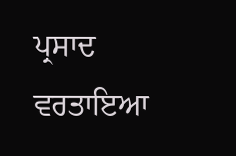ਪ੍ਰਸਾਦ ਵਰਤਾਇਆ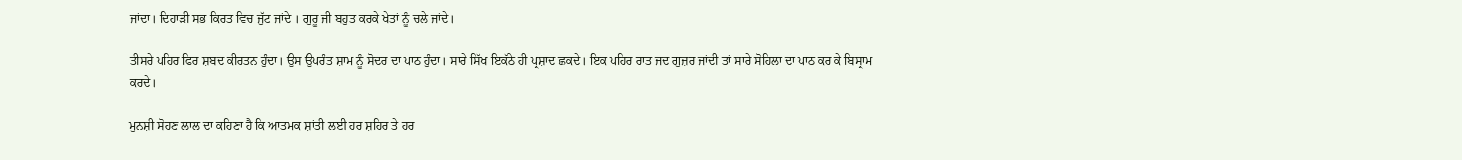ਜਾਂਦਾ। ਦਿਹਾੜੀ ਸਭ ਕਿਰਤ ਵਿਚ ਜੁੱਟ ਜਾਂਦੇ । ਗੁਰੂ ਜੀ ਬਹੁਤ ਕਰਕੇ ਖੇਤਾਂ ਨੂੰ ਚਲੇ ਜਾਂਦੇ।

ਤੀਸਰੇ ਪਹਿਰ ਫਿਰ ਸ਼ਬਦ ਕੀਰਤਨ ਹੁੰਦਾ। ਉਸ ਉਪਰੰਤ ਸ਼ਾਮ ਨੂੰ ਸੋਦਰ ਦਾ ਪਾਠ ਹੁੰਦਾ। ਸਾਰੇ ਸਿੱਖ ਇਕੱਠੇ ਹੀ ਪ੍ਰਸ਼ਾਦ ਛਕਦੇ। ਇਕ ਪਹਿਰ ਰਾਤ ਜਦ ਗੁਜ਼ਰ ਜਾਂਦੀ ਤਾਂ ਸਾਰੇ ਸੋਹਿਲਾ ਦਾ ਪਾਠ ਕਰ ਕੇ ਬਿਸ੍ਰਾਮ ਕਰਦੇ।

ਮੁਨਸ਼ੀ ਸੋਹਣ ਲਾਲ ਦਾ ਕਹਿਣਾ ਹੈ ਕਿ ਆਤਮਕ ਸ਼ਾਂਤੀ ਲਈ ਹਰ ਸ਼ਹਿਰ ਤੇ ਹਰ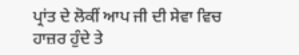ਪ੍ਰਾਂਤ ਦੇ ਲੋਕੀਂ ਆਪ ਜੀ ਦੀ ਸੇਵਾ ਵਿਚ ਹਾਜ਼ਰ ਹੁੰਦੇ ਤੇ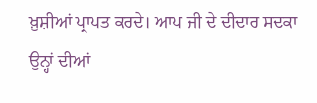ਖ਼ੁਸ਼ੀਆਂ ਪ੍ਰਾਪਤ ਕਰਦੇ। ਆਪ ਜੀ ਦੇ ਦੀਦਾਰ ਸਦਕਾ ਉਨ੍ਹਾਂ ਦੀਆਂ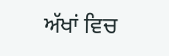ਅੱਖਾਂ ਵਿਚ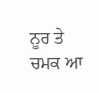ਨੂਰ ਤੇ ਚਮਕ ਆ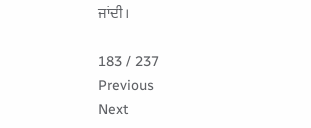ਜਾਂਦੀ।

183 / 237
Previous
Next